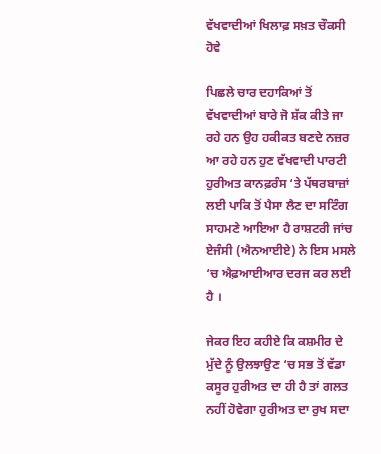ਵੱਖਵਾਦੀਆਂ ਖਿਲਾਫ਼ ਸਖ਼ਤ ਚੌਕਸੀ ਹੋਵੇ

ਪਿਛਲੇ ਚਾਰ ਦਹਾਕਿਆਂ ਤੋਂ ਵੱਖਵਾਦੀਆਂ ਬਾਰੇ ਜੋ ਸ਼ੱਕ ਕੀਤੇ ਜਾ ਰਹੇ ਹਨ ਉਹ ਹਕੀਕਤ ਬਣਦੇ ਨਜ਼ਰ ਆ ਰਹੇ ਹਨ ਹੁਣ ਵੱਖਵਾਦੀ ਪਾਰਟੀ ਹੁਰੀਅਤ ਕਾਨਫ਼ਰੰਸ ‘ਤੇ ਪੱਥਰਬਾਜ਼ਾਂ ਲਈ ਪਾਕਿ ਤੋਂ ਪੈਸਾ ਲੈਣ ਦਾ ਸਟਿੰਗ ਸਾਹਮਣੇ ਆਇਆ ਹੈ ਰਾਸ਼ਟਰੀ ਜਾਂਚ ਏਜੰਸੀ (ਐਨਆਈਏ) ਨੇ ਇਸ ਮਸਲੇ ‘ਚ ਐਫ਼ਆਈਆਰ ਦਰਜ ਕਰ ਲਈ ਹੈ ।

ਜੇਕਰ ਇਹ ਕਹੀਏ ਕਿ ਕਸ਼ਮੀਰ ਦੇ ਮੁੱਦੇ ਨੂੰ ਉਲਝਾਉਣ ‘ਚ ਸਭ ਤੋਂ ਵੱਡਾ ਕਸੂਰ ਹੁਰੀਅਤ ਦਾ ਹੀ ਹੈ ਤਾਂ ਗਲਤ ਨਹੀਂ ਹੋਵੇਗਾ ਹੁਰੀਅਤ ਦਾ ਰੁਖ ਸਦਾ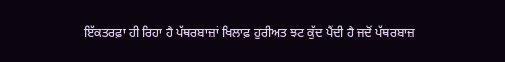ਇੱਕਤਰਫ਼ਾ ਹੀ ਰਿਹਾ ਹੈ ਪੱਥਰਬਾਜ਼ਾਂ ਖਿਲਾਫ਼ ਹੁਰੀਅਤ ਝਟ ਕੁੱਦ ਪੈਂਦੀ ਹੈ ਜਦੋਂ ਪੱਥਰਬਾਜ਼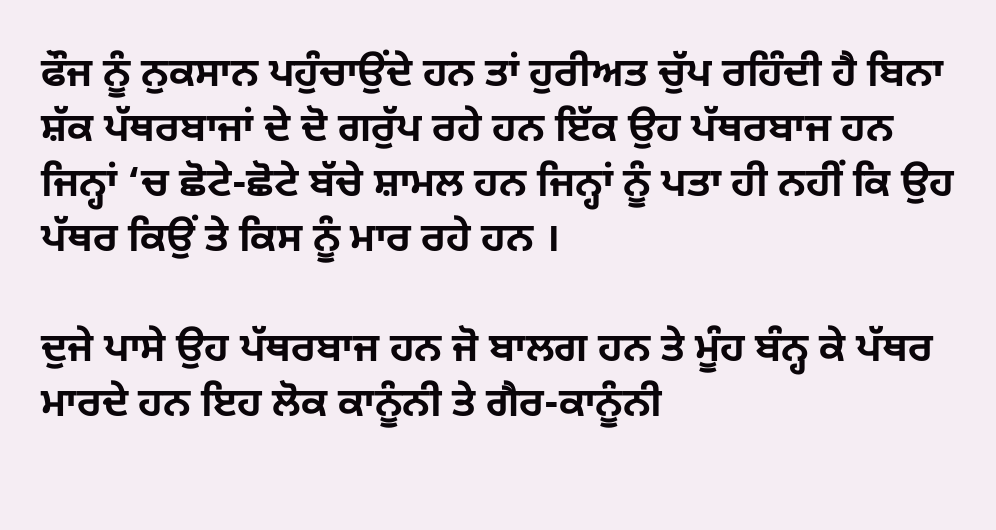ਫੌਜ ਨੂੰ ਨੁਕਸਾਨ ਪਹੁੰਚਾਉਂਦੇ ਹਨ ਤਾਂ ਹੁਰੀਅਤ ਚੁੱਪ ਰਹਿੰਦੀ ਹੈ ਬਿਨਾ ਸ਼ੱਕ ਪੱਥਰਬਾਜਾਂ ਦੇ ਦੋ ਗਰੁੱਪ ਰਹੇ ਹਨ ਇੱਕ ਉਹ ਪੱਥਰਬਾਜ ਹਨ ਜਿਨ੍ਹਾਂ ‘ਚ ਛੋਟੇ-ਛੋਟੇ ਬੱਚੇ ਸ਼ਾਮਲ ਹਨ ਜਿਨ੍ਹਾਂ ਨੂੰ ਪਤਾ ਹੀ ਨਹੀਂ ਕਿ ਉਹ ਪੱਥਰ ਕਿਉਂ ਤੇ ਕਿਸ ਨੂੰ ਮਾਰ ਰਹੇ ਹਨ ।

ਦੁਜੇ ਪਾਸੇ ਉਹ ਪੱਥਰਬਾਜ ਹਨ ਜੋ ਬਾਲਗ ਹਨ ਤੇ ਮੂੰਹ ਬੰਨ੍ਹ ਕੇ ਪੱਥਰ ਮਾਰਦੇ ਹਨ ਇਹ ਲੋਕ ਕਾਨੂੰਨੀ ਤੇ ਗੈਰ-ਕਾਨੂੰਨੀ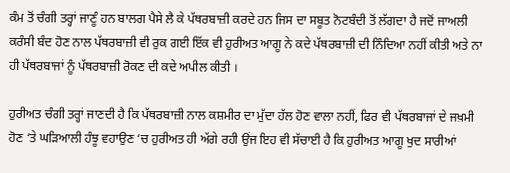ਕੰਮ ਤੋਂ ਚੰਗੀ ਤਰ੍ਹਾਂ ਜਾਣੂੰ ਹਨ ਬਾਲਗ ਪੈਸੇ ਲੈ ਕੇ ਪੱਥਰਬਾਜ਼ੀ ਕਰਦੇ ਹਨ ਜਿਸ ਦਾ ਸਬੂਤ ਨੋਟਬੰਦੀ ਤੋਂ ਲੱਗਦਾ ਹੈ ਜਦੋਂ ਜਾਅਲੀ  ਕਰੰਸੀ ਬੰਦ ਹੋਣ ਨਾਲ ਪੱਥਰਬਾਜ਼ੀ ਵੀ ਰੁਕ ਗਈ ਇੱਕ ਵੀ ਹੁਰੀਅਤ ਆਗੂ ਨੇ ਕਦੇ ਪੱਥਰਬਾਜ਼ੀ ਦੀ ਨਿੰਦਿਆ ਨਹੀਂ ਕੀਤੀ ਅਤੇ ਨਾ ਹੀ ਪੱਥਰਬਾਜਾਂ ਨੂੰ ਪੱਥਰਬਾਜ਼ੀ ਰੋਕਣ ਦੀ ਕਦੇ ਅਪੀਲ ਕੀਤੀ ।

ਹੁਰੀਅਤ ਚੰਗੀ ਤਰ੍ਹਾਂ ਜਾਣਦੀ ਹੈ ਕਿ ਪੱਥਰਬਾਜ਼ੀ ਨਾਲ ਕਸ਼ਮੀਰ ਦਾ ਮੁੱਦਾ ਹੱਲ ਹੋਣ ਵਾਲਾ ਨਹੀਂ, ਫਿਰ ਵੀ ਪੱਥਰਬਾਜਾਂ ਦੇ ਜਖ਼ਮੀ ਹੋਣ ‘ਤੇ ਘੜਿਆਲੀ ਹੰਝੂ ਵਹਾਉਣ ‘ਚ ਹੁਰੀਅਤ ਹੀ ਅੱਗੇ ਰਹੀ ਉਂਜ ਇਹ ਵੀ ਸੱਚਾਈ ਹੈ ਕਿ ਹੁਰੀਅਤ ਆਗੂ ਖੁਦ ਸਾਰੀਆਂ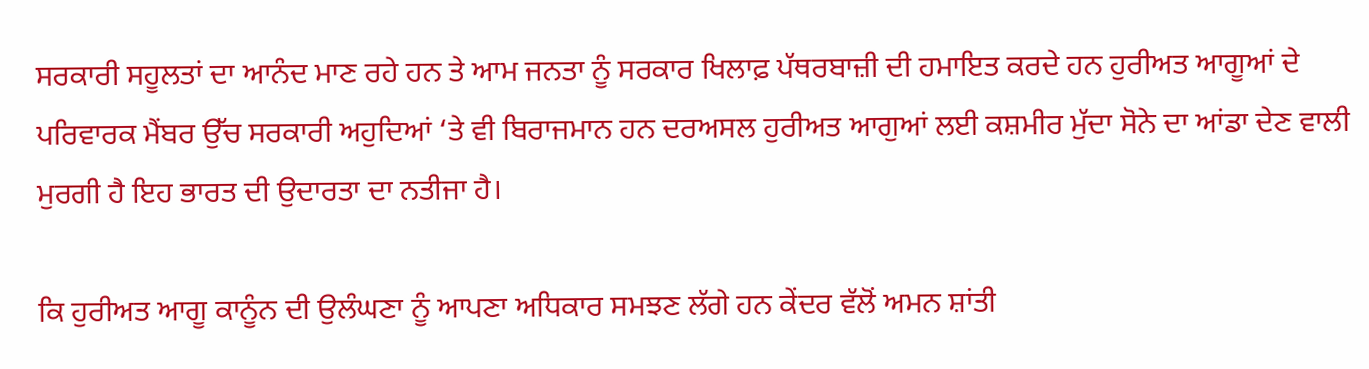ਸਰਕਾਰੀ ਸਹੂਲਤਾਂ ਦਾ ਆਨੰਦ ਮਾਣ ਰਹੇ ਹਨ ਤੇ ਆਮ ਜਨਤਾ ਨੂੰ ਸਰਕਾਰ ਖਿਲਾਫ਼ ਪੱਥਰਬਾਜ਼ੀ ਦੀ ਹਮਾਇਤ ਕਰਦੇ ਹਨ ਹੁਰੀਅਤ ਆਗੂਆਂ ਦੇ ਪਰਿਵਾਰਕ ਮੈਂਬਰ ਉੱਚ ਸਰਕਾਰੀ ਅਹੁਦਿਆਂ ‘ਤੇ ਵੀ ਬਿਰਾਜਮਾਨ ਹਨ ਦਰਅਸਲ ਹੁਰੀਅਤ ਆਗੁਆਂ ਲਈ ਕਸ਼ਮੀਰ ਮੁੱਦਾ ਸੋਨੇ ਦਾ ਆਂਡਾ ਦੇਣ ਵਾਲੀ ਮੁਰਗੀ ਹੈ ਇਹ ਭਾਰਤ ਦੀ ਉਦਾਰਤਾ ਦਾ ਨਤੀਜਾ ਹੈ।

ਕਿ ਹੁਰੀਅਤ ਆਗੂ ਕਾਨੂੰਨ ਦੀ ਉਲੰਘਣਾ ਨੂੰ ਆਪਣਾ ਅਧਿਕਾਰ ਸਮਝਣ ਲੱਗੇ ਹਨ ਕੇਂਦਰ ਵੱਲੋਂ ਅਮਨ ਸ਼ਾਂਤੀ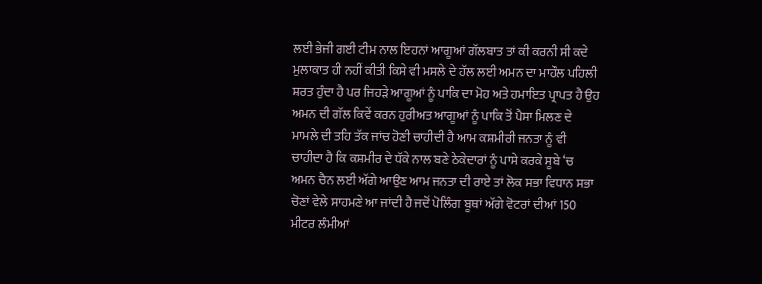ਲਈ ਭੇਜੀ ਗਈ ਟੀਮ ਨਾਲ ਇਹਨਾਂ ਆਗੂਆਂ ਗੱਲਬਾਤ ਤਾਂ ਕੀ ਕਰਨੀ ਸੀ ਕਦੇ ਮੁਲਾਕਾਤ ਹੀ ਨਹੀਂ ਕੀਤੀ ਕਿਸੇ ਵੀ ਮਸਲੇ ਦੇ ਹੱਲ ਲਈ ਅਮਨ ਦਾ ਮਾਹੌਲ ਪਹਿਲੀ ਸ਼ਰਤ ਹੁੰਦਾ ਹੈ ਪਰ ਜਿਹੜੇ ਆਗੂਆਂ ਨੂੰ ਪਾਕਿ ਦਾ ਮੋਹ ਅਤੇ ਹਮਾਇਤ ਪ੍ਰਾਪਤ ਹੈ ਉਹ ਅਮਨ ਦੀ ਗੱਲ ਕਿਵੇਂ ਕਰਨ ਹੁਰੀਅਤ ਆਗੂਆਂ ਨੂੰ ਪਾਕਿ ਤੋਂ ਪੈਸਾ ਮਿਲਣ ਦੇ ਮਾਮਲੇ ਦੀ ਤਹਿ ਤੱਕ ਜਾਂਚ ਹੋਣੀ ਚਾਹੀਦੀ ਹੈ ਆਮ ਕਸ਼ਮੀਰੀ ਜਨਤਾ ਨੂੰ ਵੀ ਚਾਹੀਦਾ ਹੈ ਕਿ ਕਸ਼ਮੀਰ ਦੇ ਧੱਕੇ ਨਾਲ ਬਣੇ ਠੇਕੇਦਾਰਾਂ ਨੂੰ ਪਾਸੇ ਕਰਕੇ ਸੂਬੇ ‘ਚ ਅਮਨ ਚੈਨ ਲਈ ਅੱਗੇ ਆਉਣ ਆਮ ਜਨਤਾ ਦੀ ਰਾਏ ਤਾਂ ਲੋਕ ਸਭਾ ਵਿਧਾਨ ਸਭਾ ਚੋਣਾਂ ਵੇਲੇ ਸਾਹਮਣੇ ਆ ਜਾਂਦੀ ਹੈ ਜਦੋਂ ਪੋਲਿੰਗ ਬੂਥਾਂ ਅੱਗੇ ਵੋਟਰਾਂ ਦੀਆਂ 150 ਮੀਟਰ ਲੰਮੀਆਂ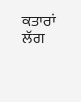ਕਤਾਰਾਂ ਲੱਗ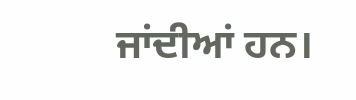ਜਾਂਦੀਆਂ ਹਨ।